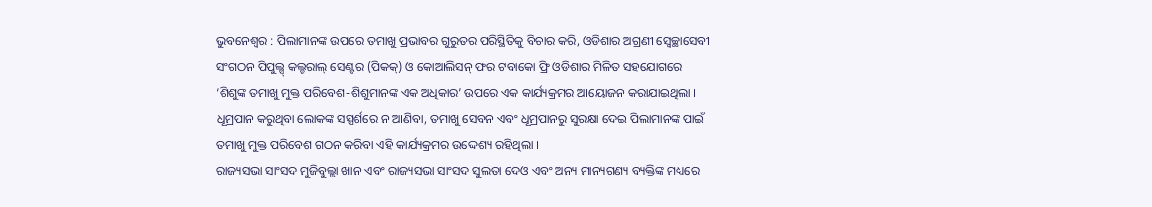ଭୁବନେଶ୍ୱର : ପିଲାମାନଙ୍କ ଉପରେ ତମାଖୁ ପ୍ରଭାବର ଗୁରୁତର ପରିସ୍ଥିତିକୁ ବିଚାର କରି, ଓଡିଶାର ଅଗ୍ରଣୀ ସ୍ୱେଚ୍ଛାସେବୀ ସଂଗଠନ ପିପୁଲ୍ସ୍ କଲ୍ଚରାଲ୍ ସେଣ୍ଟର (ପିକକ୍) ଓ କୋଆଲିସନ୍ ଫର ଟବାକୋ ଫ୍ରି ଓଡିଶାର ମିଳିତ ସହଯୋଗରେ ‘ଶିଶୁଙ୍କ ତମାଖୁ ମୁକ୍ତ ପରିବେଶ-ଶିଶୁମାନଙ୍କ ଏକ ଅଧିକାର’ ଉପରେ ଏକ କାର୍ଯ୍ୟକ୍ରମର ଆୟୋଜନ କରାଯାଇଥିଲା । ଧୂମ୍ରପାନ କରୁଥିବା ଲୋକଙ୍କ ସସ୍ପର୍ଶରେ ନ ଆଣିବା, ତମାଖୁ ସେବନ ଏବଂ ଧୂମ୍ରପାନରୁ ସୁରକ୍ଷା ଦେଇ ପିଲାମାନଙ୍କ ପାଇଁ ତମାଖୁ ମୁକ୍ତ ପରିବେଶ ଗଠନ କରିବା ଏହି କାର୍ଯ୍ୟକ୍ରମର ଉଦ୍ଦେଶ୍ୟ ରହିଥିଲା ।
ରାଜ୍ୟସଭା ସାଂସଦ ମୁଜିବୁଲ୍ଲା ଖାନ ଏବଂ ରାଜ୍ୟସଭା ସାଂସଦ ସୁଲତା ଦେଓ ଏବଂ ଅନ୍ୟ ମାନ୍ୟଗଣ୍ୟ ବ୍ୟକ୍ତିଙ୍କ ମଧ୍ୟରେ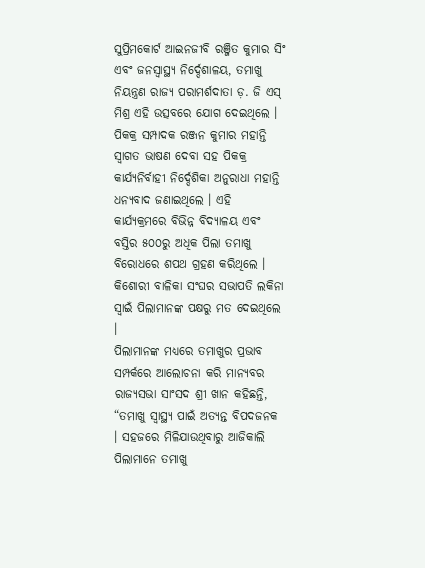ସୁପ୍ରିମକୋର୍ଟ ଆଇନଜୀବି ରଞ୍ଜିତ କୁମାର ସିଂ ଏବଂ ଜନସ୍ୱାସ୍ଥ୍ୟ ନିର୍ଦ୍ଦେଶାଳୟ, ତମାଖୁ ନିୟନ୍ତ୍ରଣ ରାଜ୍ୟ ପରାମର୍ଶଦାତା ଡ଼. ଜି ଏସ୍ ମିଶ୍ର ଏହି ଉତ୍ସବରେ ଯୋଗ ଦେଇଥିଲେ । ପିକକ୍ର ସମ୍ପାଦକ ରଞ୍ଜନ କୁମାର ମହାନ୍ତି ସ୍ୱାଗତ ଭାଷଣ ଦେବା ସହ ପିକକ୍ର କାର୍ଯ୍ୟନିର୍ବାହୀ ନିର୍ଦ୍ଦେଶିକା ଅନୁରାଧା ମହାନ୍ତି ଧନ୍ୟବାଦ ଜଣାଇଥିଲେ । ଏହି କାର୍ଯ୍ୟକ୍ରମରେ ବିଭିନ୍ନ ବିଦ୍ୟାଳୟ ଏବଂ ବସ୍ତିର ୫୦୦ରୁ ଅଧିକ ପିଲା ତମାଖୁ ବିରୋଧରେ ଶପଥ ଗ୍ରହଣ କରିଥିଲେ । କିଶୋରୀ ବାଳିକା ସଂଘର ସଭାପତି ଲକିନା ସ୍ୱାଇଁ ପିଲାମାନଙ୍କ ପକ୍ଷରୁ ମତ ଦେଇଥିଲେ ।
ପିଲାମାନଙ୍କ ମଧ୍ୟରେ ତମାଖୁର ପ୍ରଭାବ ସମ୍ପର୍କରେ ଆଲୋଚନା କରି ମାନ୍ୟବର ରାଜ୍ୟସଭା ସାଂସଦ ଶ୍ରୀ ଖାନ କହିଛନ୍ତି, “ତମାଖୁ ସ୍ୱାସ୍ଥ୍ୟ ପାଇଁ ଅତ୍ୟନ୍ତ ବିପଦଜନକ । ସହଜରେ ମିଳିଯାଉଥିବାରୁ ଆଜିକାଲି ପିଲାମାନେ ତମାଖୁ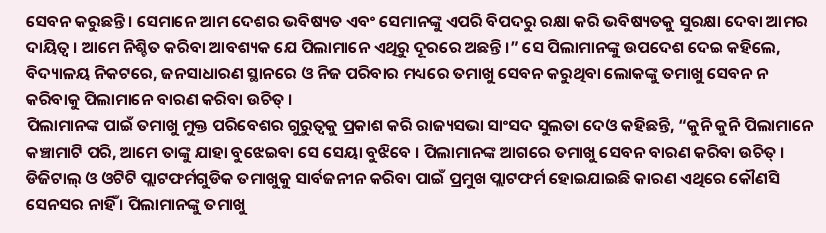ସେବନ କରୁଛନ୍ତି । ସେମାନେ ଆମ ଦେଶର ଭବିଷ୍ୟତ ଏବଂ ସେମାନଙ୍କୁ ଏପରି ବିପଦରୁ ରକ୍ଷା କରି ଭବିଷ୍ୟତକୁ ସୁରକ୍ଷା ଦେବା ଆମର ଦାୟିତ୍ୱ । ଆମେ ନିଶ୍ଚିତ କରିବା ଆବଶ୍ୟକ ଯେ ପିଲାମାନେ ଏଥିରୁ ଦୂରରେ ଅଛନ୍ତି ।” ସେ ପିଲାମାନଙ୍କୁ ଉପଦେଶ ଦେଇ କହିଲେ, ବିଦ୍ୟାଳୟ ନିକଟରେ, ଜନସାଧାରଣ ସ୍ଥାନରେ ଓ ନିଜ ପରିବାର ମଧ୍ୟରେ ତମାଖୁ ସେବନ କରୁଥିବା ଲୋକଙ୍କୁ ତମାଖୁ ସେବନ ନ କରିବାକୁ ପିଲାମାନେ ବାରଣ କରିବା ଉଚିତ୍ ।
ପିଲାମାନଙ୍କ ପାଇଁ ତମାଖୁ ମୁକ୍ତ ପରିବେଶର ଗୁରୁତ୍ୱକୁ ପ୍ରକାଶ କରି ରାଜ୍ୟସଭା ସାଂସଦ ସୁଲତା ଦେଓ କହିଛନ୍ତି, “କୁନି କୁନି ପିଲାମାନେ କଞ୍ଚାମାଟି ପରି, ଆମେ ତାଙ୍କୁ ଯାହା ବୁଝେଇବା ସେ ସେୟା ବୁଝିବେ । ପିଲାମାନଙ୍କ ଆଗରେ ତମାଖୁ ସେବନ ବାରଣ କରିବା ଉଚିତ୍ । ଡିଜିଟାଲ୍ ଓ ଓଟିଟି ପ୍ଲାଟଫର୍ମଗୁଡିକ ତମାଖୁକୁ ସାର୍ବଜନୀନ କରିବା ପାଇଁ ପ୍ରମୁଖ ପ୍ଲାଟଫର୍ମ ହୋଇଯାଇଛି କାରଣ ଏଥିରେ କୌଣସି ସେନସର ନାହିଁ । ପିଲାମାନଙ୍କୁ ତମାଖୁ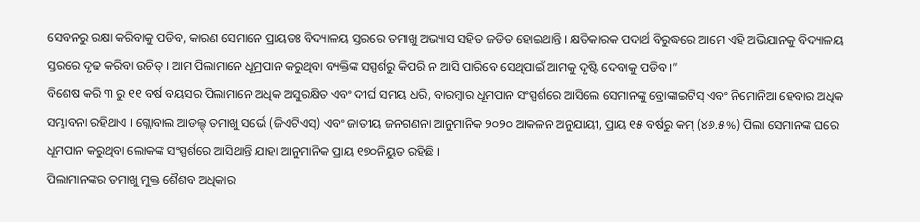ସେବନରୁ ରକ୍ଷା କରିବାକୁ ପଡିବ, କାରଣ ସେମାନେ ପ୍ରାୟତଃ ବିଦ୍ୟାଳୟ ସ୍ତରରେ ତମାଖୁ ଅଭ୍ୟାସ ସହିତ ଜଡିତ ହୋଇଥାନ୍ତି । କ୍ଷତିକାରକ ପଦାର୍ଥ ବିରୁଦ୍ଧରେ ଆମେ ଏହି ଅଭିଯାନକୁ ବିଦ୍ୟାଳୟ ସ୍ତରରେ ଦୃଢ କରିବା ଉଚିତ୍ । ଆମ ପିଲାମାନେ ଧୂମ୍ରପାନ କରୁଥିବା ବ୍ୟକ୍ତିଙ୍କ ସସ୍ପର୍ଶରୁ କିପରି ନ ଆସି ପାରିବେ ସେଥିପାଇଁ ଆମକୁ ଦୃଷ୍ଟି ଦେବାକୁ ପଡିବ ।”
ବିଶେଷ କରି ୩ ରୁ ୧୧ ବର୍ଷ ବୟସର ପିଲାମାନେ ଅଧିକ ଅସୁରକ୍ଷିତ ଏବଂ ଦୀର୍ଘ ସମୟ ଧରି, ବାରମ୍ବାର ଧୂମପାନ ସଂସ୍ପର୍ଶରେ ଆସିଲେ ସେମାନଙ୍କୁ ବ୍ରୋଙ୍କାଇଟିସ୍ ଏବଂ ନିମୋନିଆ ହେବାର ଅଧିକ ସମ୍ଭାବନା ରହିଥାଏ । ଗ୍ଲୋବାଲ ଆଡଲ୍ଟ୍ ତମାଖୁ ସର୍ଭେ (ଜିଏଟିଏସ୍) ଏବଂ ଜାତୀୟ ଜନଗଣନା ଆନୁମାନିକ ୨୦୨୦ ଆକଳନ ଅନୁଯାୟୀ, ପ୍ରାୟ ୧୫ ବର୍ଷରୁ କମ୍ (୪୬.୫%) ପିଲା ସେମାନଙ୍କ ଘରେ ଧୂମପାନ କରୁଥିବା ଲୋକଙ୍କ ସଂସ୍ପର୍ଶରେ ଆସିଥାନ୍ତି ଯାହା ଆନୁମାନିକ ପ୍ରାୟ ୧୭୦ନିୟୁତ ରହିଛି ।
ପିଲାମାନଙ୍କର ତମାଖୁ ମୁକ୍ତ ଶୈଶବ ଅଧିକାର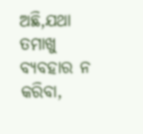ଅଛି,ଯଥା ତମାଖୁ ବ୍ୟବହାର ନ କରିବା,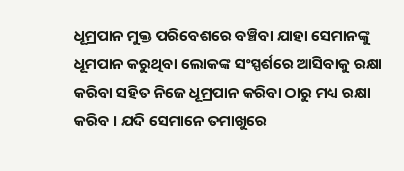ଧୂମ୍ରପାନ ମୁକ୍ତ ପରିବେଶରେ ବଞ୍ଚିବା ଯାହା ସେମାନଙ୍କୁ ଧୂମପାନ କରୁଥିବା ଲୋକଙ୍କ ସଂସ୍ପର୍ଶରେ ଆସିବାକୁ ରକ୍ଷା କରିବା ସହିତ ନିଜେ ଧୂମ୍ରପାନ କରିବା ଠାରୁ ମଧ୍ୟ ରକ୍ଷା କରିବ । ଯଦି ସେମାନେ ତମାଖୁରେ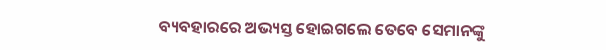ବ୍ୟବହାରରେ ଅଭ୍ୟସ୍ତ ହୋଇଗଲେ ତେବେ ସେମାନଙ୍କୁ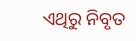ଏଥିରୁ ନିବୃତ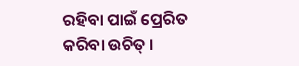ରହିବା ପାଇଁ ପ୍ରେରିତ କରିବା ଉଚିତ୍ ।